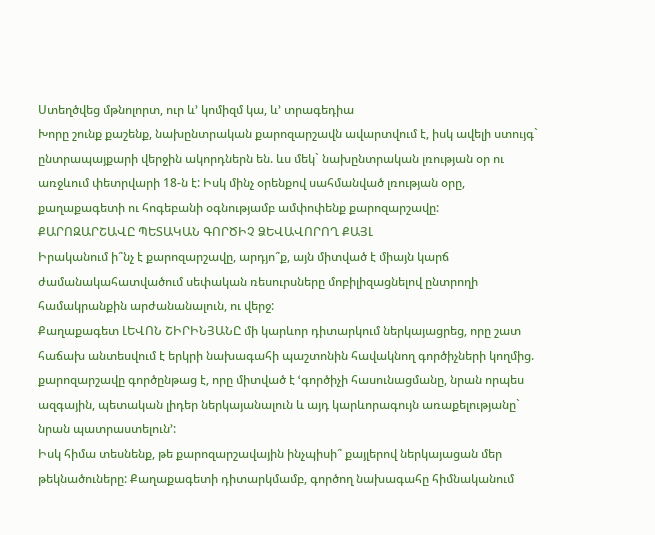Ստեղծվեց մթնոլորտ, ուր և’ կոմիզմ կա, և’ տրագեդիա
Խորը շունք քաշենք, նախընտրական քարոզարշավն ավարտվում է, իսկ ավելի ստույգ` ընտրապայքարի վերջին ակորդներն են. ևս մեկ` նախընտրական լռության օր ու առջևում փետրվարի 18-ն է: Իսկ մինչ օրենքով սահմանված լռության օրը, քաղաքագետի ու հոգեբանի օգնությամբ ամփոփենք քարոզարշավը:
ՔԱՐՈԶԱՐՇԱՎԸ ՊԵՏԱԿԱՆ ԳՈՐԾԻՉ ՁԵՎԱՎՈՐՈՂ ՔԱՅԼ
Իրականում ի՞նչ է քարոզարշավը, արդյո՞ք, այն միտված է միայն կարճ ժամանակահատվածում սեփական ռեսուրսները մոբիլիզացնելով ընտրողի համակրանքին արժանանալուն, ու վերջ:
Քաղաքագետ ԼԵՎՈՆ ՇԻՐԻՆՅԱՆԸ մի կարևոր դիտարկում ներկայացրեց, որը շատ հաճախ անտեսվում է երկրի նախագահի պաշտոնին հավակնող գործիչների կողմից. քարոզարշավը գործընթաց է, որը միտված է ՙգործիչի հասունացմանը, նրան որպես ազգային, պետական լիդեր ներկայանալուն և այդ կարևորագույն առաքելությանը` նրան պատրաստելուն՚:
Իսկ հիմա տեսնենք, թե քարոզարշավային ինչպիսի՞ քայլերով ներկայացան մեր թեկնածուները: Քաղաքագետի դիտարկմամբ, գործող նախագահը հիմնականում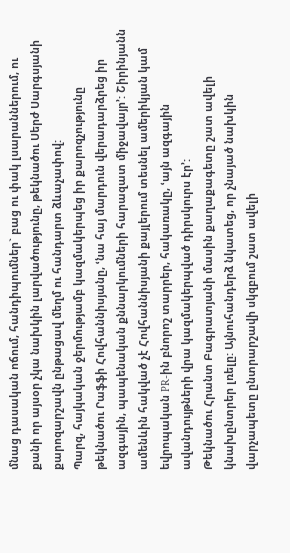մնաց դասական ոճում, հանդիպումներ` բաց ու փակ լսարաններում, ու քանի որ այսօր չկա նախկին լարվածությունը, թեկնածու Սերժ Սարգսյանի քարոզարշավն ընթացավ մեղմ ու հանդարտ ձևաչափով:
Պարզ, հայկական ջերմությամբ կազմակերպեց իր քարոզչությունը թեկնածու Րաֆֆի Հովհաննիսյանը, ՙնա հայ մարդուն վերադարձրեց իր ազգային, պապենական քննարկումների հարազատ միջավայր՚: Շիրինյանն ամենևին հակված չէ Հովհաննիսյանի քայլերում տեսնել ամերիկյան կամ եվրոպական PR-ին բնորոշ տարրեր, հակառակը, ՙայն ազգային ավանդույթների վրա կազմակերպված դիրսկուրս էր՚:
Թեկնածու Հրանտ Բագրատյանի մասին քաղաքագետը շատ ավելի կնախընտրեր լռելը: Այնուհանդերձ նկատեց, որ չնայած նախկին վարչապետը ընտրարշավի սկզբում շատ ավելի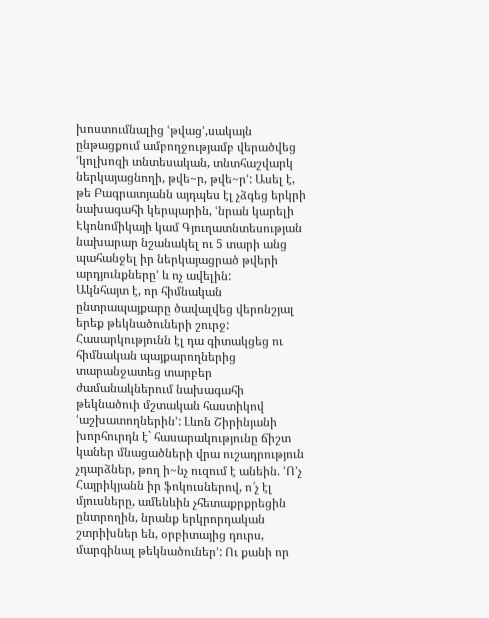խոստումնալից ՙթվաց՚,սակայն ընթացքում ամբողջությամբ վերածվեց ՙկոլխոզի տնտեսական, տնտհաշվարկ ներկայացնողի, թվե~ր, թվե~ր՚: Ասել է, թե Բագրատյանն այդպես էլ չձգեց երկրի նախագահի կերպարին, ՙնրան կարելի Էկոնոմիկայի կամ Գյուղատնտեսության նախարար նշանակել ու 5 տարի անց պահանջել իր ներկայացրած թվերի արդյունքները՚ և ոչ ավելին:
Ակնհայտ է, որ հիմնական ընտրապայքարը ծավալվեց վերոնշյալ երեք թեկնածուների շուրջ: Հասարկությունն էլ դա գիտակցեց ու հիմնական պայքարողներից տարանջատեց տարբեր ժամանակներում նախագահի թեկնածուի մշտական հաստիկով ՙաշխատողներին՚: Լևոն Շիրինյանի խորհուրդն է` հասարակությունը ճիշտ կաներ մնացածների վրա ուշադրություն չդարձներ, թող ի~նչ ուզում է անեին. ՙՈ’չ Հայրիկյանն իր ֆոկուսներով, ո՜չ էլ մյուսները, ամենևին չհետաքրքրեցին ընտրողին, նրանք երկրորդական շտրիխներ են, օրբիտայից դուրս, մարգինալ թեկնածուներ՚: Ու քանի որ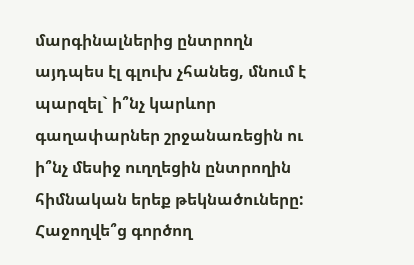մարգինալներից ընտրողն այդպես էլ գլուխ չհանեց, մնում է պարզել` ի՞նչ կարևոր գաղափարներ շրջանառեցին ու ի՞նչ մեսիջ ուղղեցին ընտրողին հիմնական երեք թեկնածուները:
Հաջողվե՞ց գործող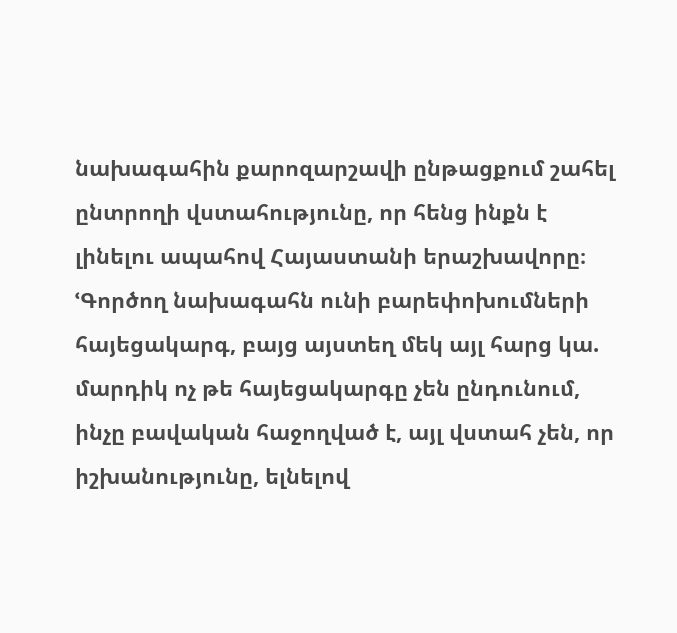նախագահին քարոզարշավի ընթացքում շահել ընտրողի վստահությունը, որ հենց ինքն է լինելու ապահով Հայաստանի երաշխավորը։ ՙԳործող նախագահն ունի բարեփոխումների հայեցակարգ, բայց այստեղ մեկ այլ հարց կա. մարդիկ ոչ թե հայեցակարգը չեն ընդունում, ինչը բավական հաջողված է, այլ վստահ չեն, որ իշխանությունը, ելնելով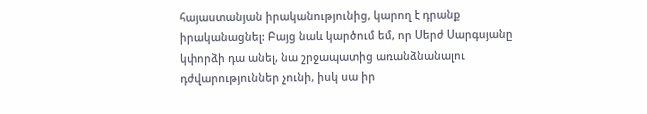հայաստանյան իրականությունից, կարող է դրանք իրականացնել: Բայց նաև կարծում եմ, որ Սերժ Սարգսյանը կփորձի դա անել, նա շրջապատից առանձնանալու դժվարություններ չունի, իսկ սա իր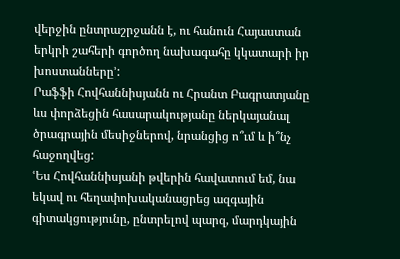վերջին ընտրաշրջանն է, ու հանուն Հայաստան երկրի շահերի գործող նախագահը կկատարի իր խոստանները՚:
Րաֆֆի Հովհաննիսյանն ու Հրանտ Բագրատյանը ևս փորձեցին հասարակությանը ներկայանալ ծրագրային մեսիջներով, նրանցից ո՞ւմ և ի՞նչ հաջողվեց:
ՙԵս Հովհաննիսյանի թվերին հավատում եմ, նա եկավ ու հեղափոխականացրեց ազգային գիտակցությունը, ընտրելով պարզ, մարդկային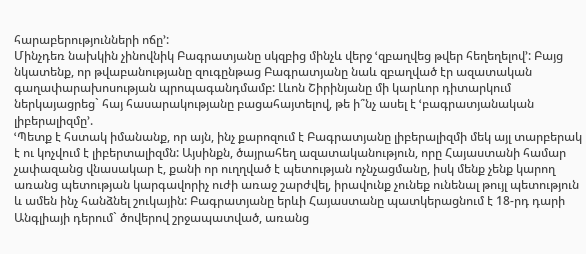հարաբերությունների ոճը՚:
Մինչդեռ նախկին չինովնիկ Բագրատյանը սկզբից մինչև վերջ ՙզբաղվեց թվեր հեղեղելով՚: Բայց նկատենք, որ թվաբանությանը զուգընթաց Բագրատյանը նաև զբաղված էր ազատական գաղափարախոսության պրոպագանդմամբ: Լևոն Շիրինյանը մի կարևոր դիտարկում ներկայացրեց` հայ հասարակությանը բացահայտելով, թե ի՞նչ ասել է ՙբագրատյանական լիբերալիզմը՚.
ՙՊետք է հստակ իմանանք, որ այն, ինչ քարոզում է Բագրատյանը լիբերալիզմի մեկ այլ տարբերակ է ու կոչվում է լիբերտալիզմն: Այսինքն, ծայրահեղ ազատականություն, որը Հայաստանի համար չափազանց վնասակար է, քանի որ ուղղված է պետության ոչնչացմանը, իսկ մենք չենք կարող առանց պետության կարգավորիչ ուժի առաջ շարժվել, իրավունք չունեք ունենալ թույլ պետություն և ամեն ինչ հանձնել շուկային: Բագրատյանը երևի Հայաստանը պատկերացնում է 18-րդ դարի Անգլիայի դերում` ծովերով շրջապատված, առանց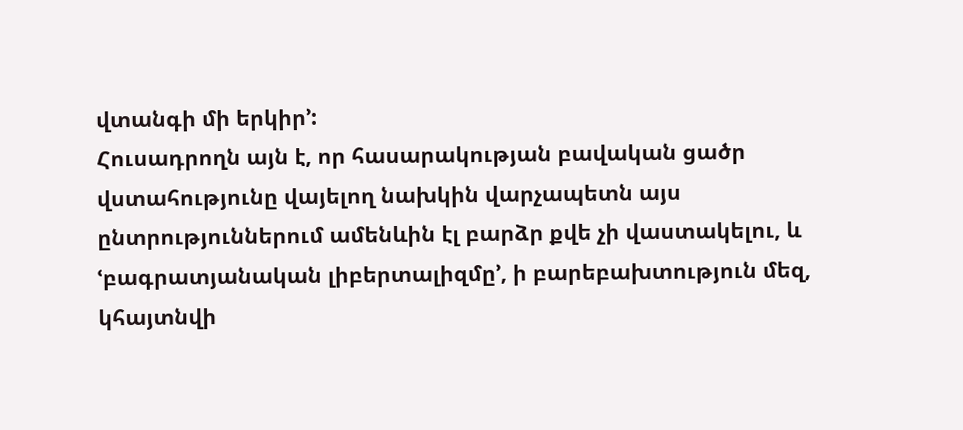վտանգի մի երկիր՚:
Հուսադրողն այն է, որ հասարակության բավական ցածր վստահությունը վայելող նախկին վարչապետն այս ընտրություններում ամենևին էլ բարձր քվե չի վաստակելու, և ՙբագրատյանական լիբերտալիզմը՚, ի բարեբախտություն մեզ, կհայտնվի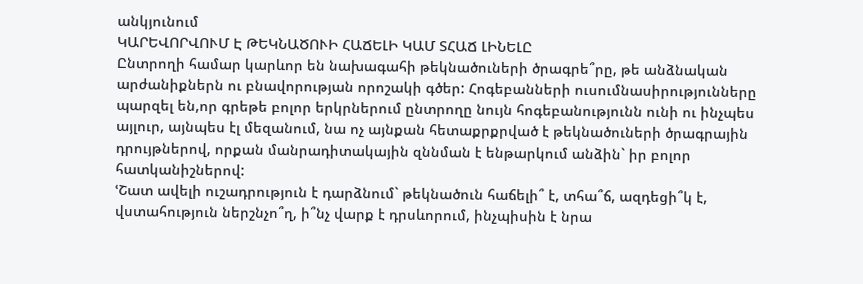անկյունում
ԿԱՐԵՎՈՐՎՈՒՄ Է ԹԵԿՆԱԾՈՒԻ ՀԱՃԵԼԻ ԿԱՄ ՏՀԱՃ ԼԻՆԵԼԸ
Ընտրողի համար կարևոր են նախագահի թեկնածուների ծրագրե՞րը, թե անձնական արժանիքներն ու բնավորության որոշակի գծեր: Հոգեբանների ուսումնասիրությունները պարզել են,որ գրեթե բոլոր երկրներում ընտրողը նույն հոգեբանությունն ունի ու ինչպես այլուր, այնպես էլ մեզանում, նա ոչ այնքան հետաքրքրված է թեկնածուների ծրագրային դրույթներով, որքան մանրադիտակային զննման է ենթարկում անձին` իր բոլոր հատկանիշներով:
ՙՇատ ավելի ուշադրություն է դարձնում` թեկնածուն հաճելի՞ է, տհա՞ճ, ազդեցի՞կ է, վստահություն ներշնչո՞ղ, ի՞նչ վարք է դրսևորում, ինչպիսին է նրա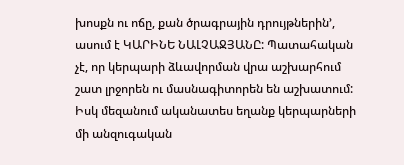խոսքն ու ոճը, քան ծրագրային դրույթներին՚, ասում է ԿԱՐԻՆԵ ՆԱԼՉԱՋՅԱՆԸ: Պատահական չէ, որ կերպարի ձևավորման վրա աշխարհում շատ լրջորեն ու մասնագիտորեն են աշխատում: Իսկ մեզանում ականատես եղանք կերպարների մի անզուգական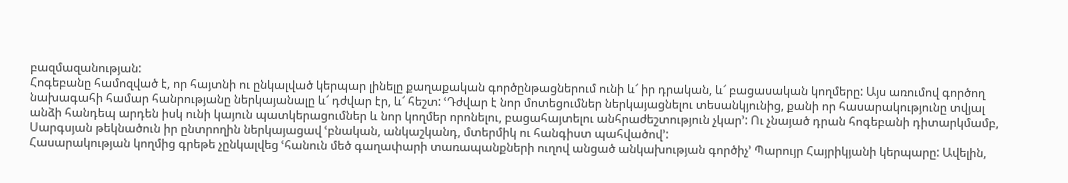բազմազանության:
Հոգեբանը համոզված է, որ հայտնի ու ընկալված կերպար լինելը քաղաքական գործընթացներում ունի և՜ իր դրական, և՜ բացասական կողմերը: Այս առումով գործող նախագահի համար հանրությանը ներկայանալը և՜ դժվար էր, և՜ հեշտ: ՙԴժվար է նոր մոտեցումներ ներկայացնելու տեսանկյունից, քանի որ հասարակությունը տվյալ անձի հանդեպ արդեն իսկ ունի կայուն պատկերացումներ և նոր կողմեր որոնելու, բացահայտելու անհրաժեշտություն չկար՚: Ու չնայած դրան հոգեբանի դիտարկմամբ, Սարգսյան թեկնածուն իր ընտրողին ներկայացավ ՙբնական, անկաշկանդ, մտերմիկ ու հանգիստ պահվածով՚:
Հասարակության կողմից գրեթե չընկալվեց ՙհանուն մեծ գաղափարի տառապանքների ուղով անցած անկախության գործիչ՚ Պարույր Հայրիկյանի կերպարը: Ավելին,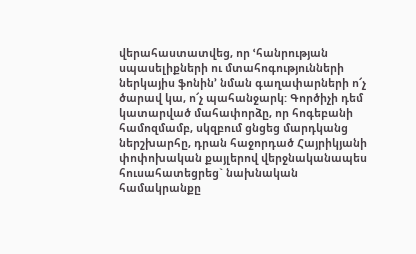վերահաստատվեց, որ ՙհանրության սպասելիքների ու մտահոգությունների ներկայիս ֆոնին՚ նման գաղափարների ո՜չ ծարավ կա, ո՜չ պահանջարկ: Գործիչի դեմ կատարված մահափորձը, որ հոգեբանի համոզմամբ, սկզբում ցնցեց մարդկանց ներշխարհը, դրան հաջորդած Հայրիկյանի փոփոխական քայլերով վերջնականապես հուսահատեցրեց` նախնական համակրանքը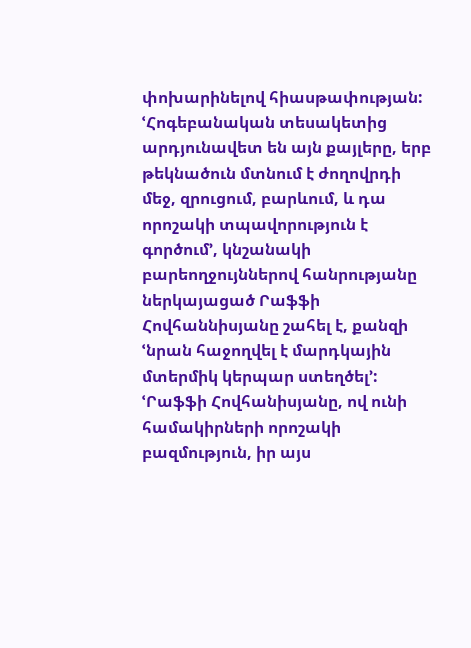փոխարինելով հիասթափության:
ՙՀոգեբանական տեսակետից արդյունավետ են այն քայլերը, երբ թեկնածուն մտնում է ժողովրդի մեջ, զրուցում, բարևում, և դա որոշակի տպավորություն է գործում՚, կնշանակի բարեողջույններով հանրությանը ներկայացած Րաֆֆի Հովհաննիսյանը շահել է, քանզի ՙնրան հաջողվել է մարդկային մտերմիկ կերպար ստեղծել՚: ՙՐաֆֆի Հովհանիսյանը, ով ունի համակիրների որոշակի բազմություն, իր այս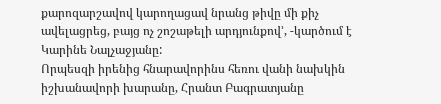քարոզարշավով կարողացավ նրանց թիվը մի քիչ ավելացրեց, բայց ոչ շոշաթելի արդյունքով՚, -կարծում է Կարինե Նալչաջյանը:
Որպեսզի իրենից հնարավորինս հեռու վանի նախկին իշխանավորի խարանը, Հրանտ Բագրատյանը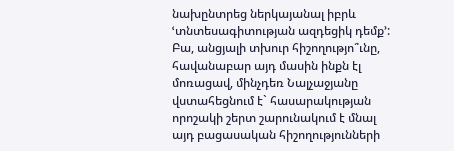նախընտրեց ներկայանալ իբրև ՙտնտեսագիտության ազդեցիկ դեմք՚: Բա, անցյալի տխուր հիշողությո՞ւնը, հավանաբար այդ մասին ինքն էլ մոռացավ, մինչդեռ Նալչաջյանը վստահեցնում է` հասարակության որոշակի շերտ շարունակում է մնալ այդ բացասական հիշողությունների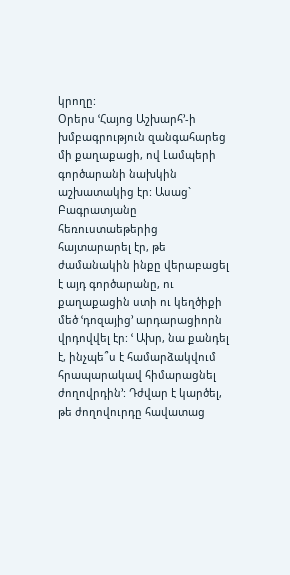կրողը:
Օրերս ՙՀայոց Աշխարհ՚-ի խմբագրություն զանգահարեց մի քաղաքացի, ով Լամպերի գործարանի նախկին աշխատակից էր: Ասաց` Բագրատյանը հեռուստաեթերից հայտարարել էր, թե ժամանակին ինքը վերաբացել է այդ գործարանը, ու քաղաքացին ստի ու կեղծիքի մեծ ՙդոզայից՚ արդարացիորն վրդովվել էր: ՙ Ախր, նա քանդել է, ինչպե՞ս է համարձակվում հրապարակավ հիմարացնել ժողովրդին՚: Դժվար է կարծել, թե ժողովուրդը հավատաց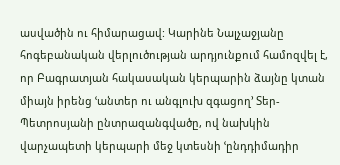ասվածին ու հիմարացավ: Կարինե Նալչաջյանը հոգեբանական վերլուծության արդյունքում համոզվել է, որ Բագրատյան հակասական կերպարին ձայնը կտան միայն իրենց ՙանտեր ու անգլուխ զգացող՚ Տեր-Պետրոսյանի ընտրազանգվածը, ով նախկին վարչապետի կերպարի մեջ կտեսնի ՙընդդիմադիր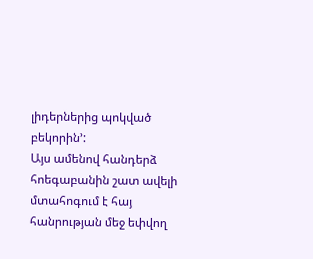լիդերներից պոկված բեկորին՚:
Այս ամենով հանդերձ հոեգաբանին շատ ավելի մտահոգում է հայ հանրության մեջ եփվող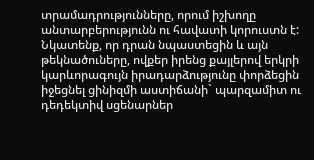տրամադրությունները, որում իշխողը անտարբերությունն ու հավատի կորուստն է:
Նկատենք, որ դրան նպաստեցին և այն թեկնածուները, ովքեր իրենց քայլերով երկրի կարևորագույն իրադարձությունը փորձեցին իջեցնել ցինիզմի աստիճանի` պարզամիտ ու դեդեկտիվ սցենարներ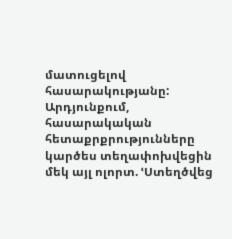մատուցելով հասարակությանը: Արդյունքում, հասարակական հետաքրքրությունները կարծես տեղափոխվեցին մեկ այլ ոլորտ. ՙՍտեղծվեց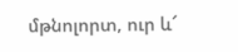մթնոլորտ, ուր և՜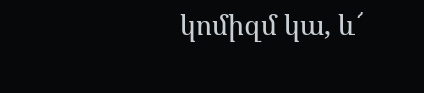կոմիզմ կա, և՜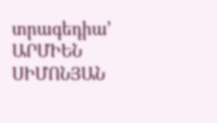տրագեդիա՚
ԱՐՄԻԵՆ ՍԻՄՈՆՅԱՆ